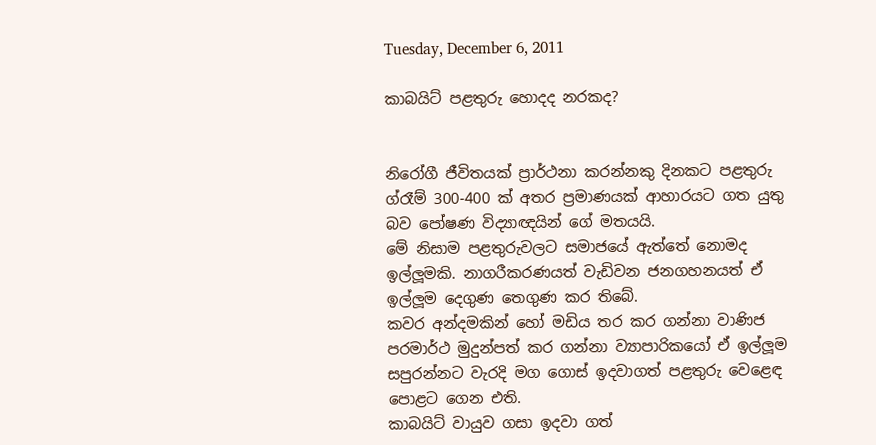Tuesday, December 6, 2011

කාබයිට් පළතුරු හොදද නරකද?


නිරෝගී ජීවිතයක් ප්‍රාර්ථනා කරන්නකු දිනකට පළතුරු ග්රෑම් 300-400 ක් අතර ප්‍රමාණයක් ආහාරයට ගත යුතු බව පෝෂණ විද්‍යාඥයින් ගේ මතයයි.
මේ නිසාම පළතුරුවලට සමාජයේ ඇත්තේ නොමද ඉල්ලූමකි. නාගරීකරණයත් වැඩිවන ජනගහනයත් ඒ ඉල්ලූම දෙගුණ තෙගුණ කර තිබේ.
කවර අන්දමකින් හෝ මඩිය තර කර ගන්නා වාණිජ පරමාර්ථ මුදුන්පත් කර ගන්නා ව්‍යාපාරිකයෝ ඒ ඉල්ලූම සපුරන්නට වැරදි මග ගොස් ඉදවාගත් පළතුරු වෙළෙඳ පොළට ගෙන එති.
කාබයිට් වායුව ගසා ඉදවා ගත්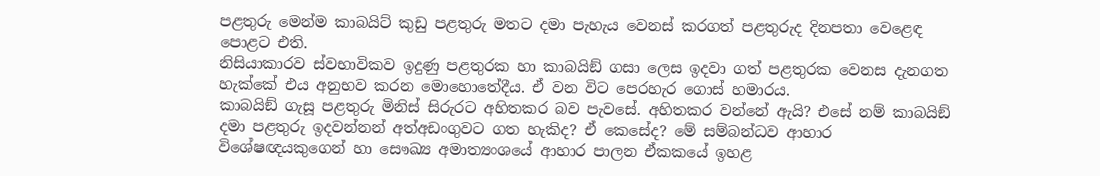පළතුරු මෙන්ම කාබයිට් කුඩු පළතුරු මතට දමා පැහැය වෙනස් කරගත් පළතුරුද දිනපතා වෙළෙඳ පොළට එති.
නිසියාකාරව ස්වභාවිකව ඉදුණු පළතුරක හා කාබයිඞ් ගසා ලෙස ඉදවා ගත් පළතුරක වෙනස දැනගත හැක්කේ එය අනුභව කරන මොහොතේදීය. ඒ වන විට පෙරහැර ගොස් හමාරය.
කාබයිඞ් ගැසූ පළතුරු මිනිස් සිරුරට අහිතකර බව පැවසේ. අහිතකර වන්නේ ඇයි? එසේ නම් කාබයිඞ් දමා පළතුරු ඉදවන්නන් අත්අඩංගුවට ගත හැකිද? ඒ කෙසේද? මේ සම්බන්ධව ආහාර විශේෂඥයකුගෙන් හා සෞඛ්‍ය අමාත්‍යංශයේ ආහාර පාලන ඒකකයේ ඉහළ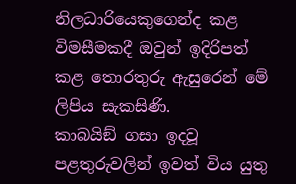නිලධාරියෙකුගෙන්ද කළ විමසීමකදී ඔවුන් ඉදිරිපත් කළ තොරතුරු ඇසුරෙන් මේ ලිපිය සැකසිණි.
කාබයිඞ් ගසා ඉදවූ පළතුරුවලින් ඉවත් විය යුතු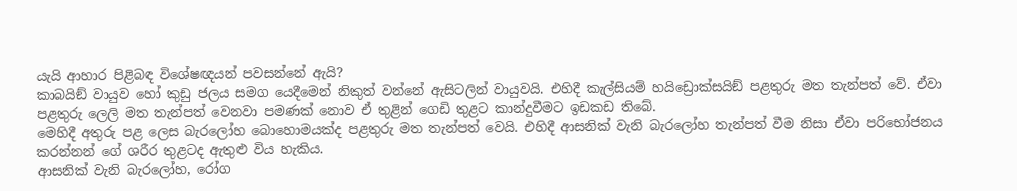යැයි ආහාර පිළිබඳ විශේෂඥයන් පවසන්නේ ඇයි?
කාබයිඞ් වායුව හෝ කුඩු ජලය සමග යෙදීමෙන් නිකුත් වන්නේ ඇසිටලින් වායුවයි. එහිදී කැල්සියම් හයිඩ්‍රොක්සයිඞ් පළතුරු මත තැන්පත් වේ. ඒවා පළතුරු ලෙලි මත තැන්පත් වෙනවා පමණක් නොව ඒ තුළින් ගෙඩි තුළට කාන්දුවීමට ඉඩකඩ තිබේ.
මෙහිදී අතුරු පළ ලෙස බැරලෝහ බොහොමයක්ද පළතුරු මත තැන්පත් වෙයි. එහිදී ආසනික් වැනි බැරලෝහ තැන්පත් වීම නිසා ඒවා පරිභෝජනය කරන්නන් ගේ ශරීර තුළටද ඇතුළු විය හැකිය.
ආසනික් වැනි බැරලෝහ, රෝග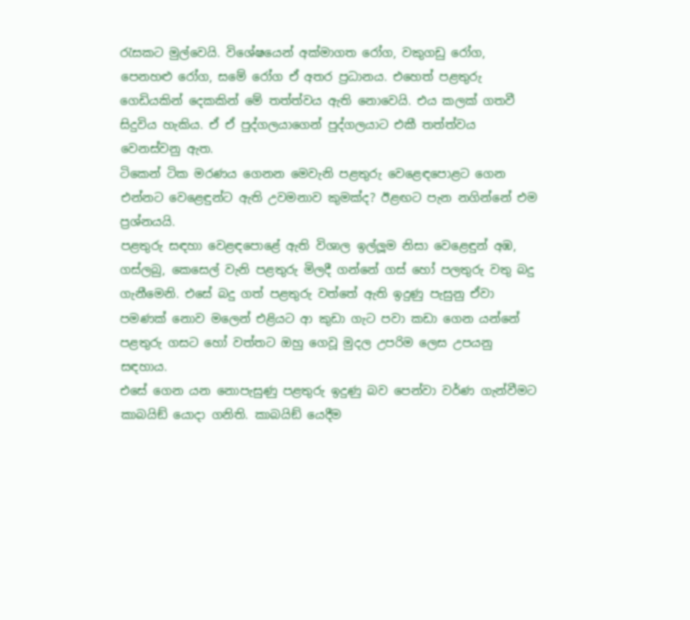රැසකට මුල්වෙයි. විශේෂයෙන් අක්මාගත රෝග, වකුගඩු රෝග, පෙනහළු රෝග, සමේ රෝග ඒ අතර ප්‍රධානය. එහෙත් පළතුරු ගෙඩියකින් දෙකකින් මේ තත්ත්වය ඇති නොවෙයි. එය කලක් ගතවී සිදුවිය හැකිය. ඒ ඒ පුද්ගලයාගෙන් පුද්ගලයාට එකී තත්ත්වය වෙනස්වනු ඇත.
ටිකෙන් ටික මරණය ගෙනන මෙවැනි පළතුරු වෙළෙඳපොළට ගෙන එන්නට වෙළෙඳුන්ට ඇති උවමනාව කුමක්ද? ඊළඟට පැන නගින්නේ එම ප්‍රශ්නයයි.
පළතුරු සඳහා වෙළඳපොළේ ඇති විශාල ඉල්ලූම නිසා වෙළෙඳුන් අඹ, ගස්ලබු, කෙසෙල් වැනි පළතුරු මිලදී ගන්නේ ගස් හෝ පලතුරු වතු බදු ගැනීමෙනි. එසේ බදු ගත් පළතුරු වත්තේ ඇති ඉදුණු පැසුනු ඒවා පමණක් නොව මලෙන් එළියට ආ කුඩා ගැට පවා කඩා ගෙන යන්නේ පළතුරු ගසට හෝ වත්තට ඔහු ගෙවූ මුදල උපරිම ලෙස උපයනු සඳහාය.
එසේ ගෙන යන නොපැසුණු පළතුරු ඉදුණු බව පෙන්වා වර්ණ ගැන්වීමට කාබයිඞ් යොදා ගනිති. කාබයිඞ් යෙදීම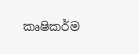කෘෂිකර්ම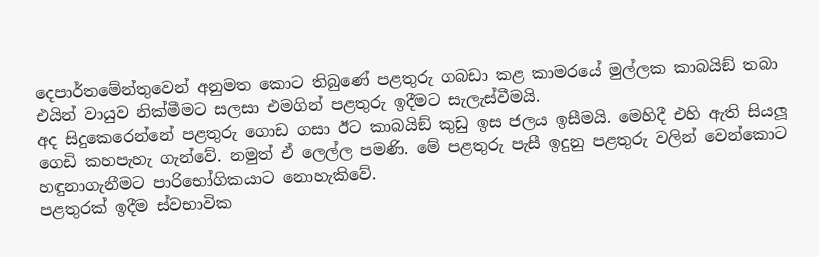දෙපාර්තමේන්තුවෙන් අනුමත කොට තිබුණේ පළතුරු ගබඩා කළ කාමරයේ මුල්ලක කාබයිඞ් තබා එයින් වායුව නික්මීමට සලසා එමගින් පළතුරු ඉදීමට සැලැස්වීමයි.
අද සිදුකෙරෙන්නේ පළතුරු ගොඩ ගසා ඊට කාබයිඞ් කුඩු ඉස ජලය ඉසීමයි. මෙහිදී එහි ඇති සියලූ ගෙඩි කහපැහැ ගැන්වේ. නමුත් ඒ ලෙල්ල පමණි. මේ පළතුරු පැසී ඉදුනු පළතුරු වලින් වෙන්කොට හඳුනාගැනීමට පාරිභෝගිකයාට නොහැකිවේ.
පළතුරක් ඉදීම ස්වභාවික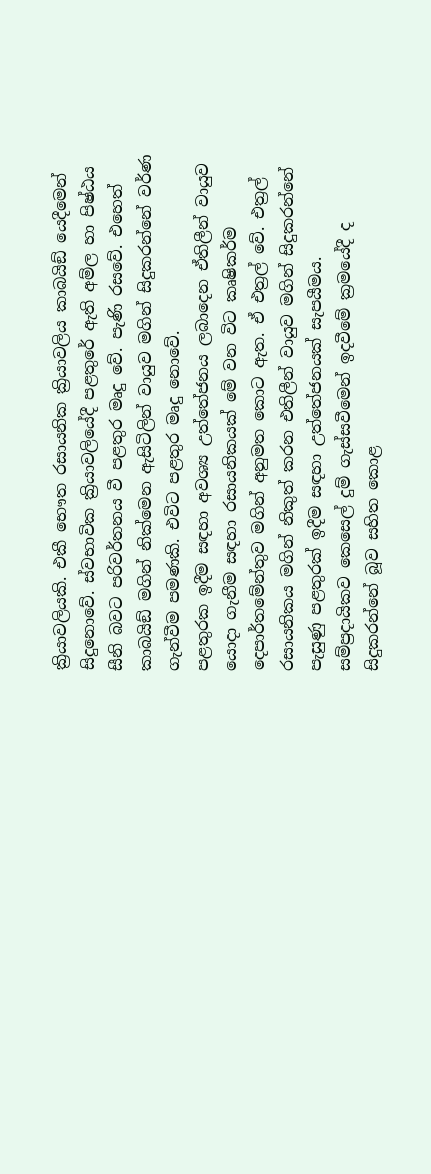ක්‍රියාවලියකි. එකී භෞත රසායනික ක්‍රියාවලිය කාබයිඞ් යෙදීමෙන් සිදුනොවේ. ස්වභාවික ක්‍රියාවලියේදී පළතුරේ ඇති අම්ල හා පිෂ්ඨය සීනි බවට පරිවර්තනය වී පළතුර මෘදු වේ. පැණි රසවේ. එහෙත් කාබයිඞ් මගින් නික්මෙන ඇසිටිලින් වායුව මගින් සිදුකරන්නේ වර්ණ ගැන්වීම පමණකි. එවිට පළතුර මෘදු නොවේ.
පළතුරක ඉදීම සඳහා අවශ්‍ය උත්තේජනය ලබාදෙන ඒතිලීන් වායුව යොදා ගැනීම සඳහා රසායනිකයක් මේ වන විට කෘෂිකර්ම දෙපාර්තමේන්තුව මගින් අනුමත කොට ඇත. ඒ එත්‍රල් වේ. එත්‍රල් රසායනිකය මගින් නිකුත් කරන එතිලීන් වායුව මගින් සිදුකරන්නේ පැසුණු පළතුරක් ඉදීම සඳහා උත්තේජනයක් සැපයීමය.
සම්ප්‍රදායිකව කෙසෙල් දුම් ගැස්සවීමෙන් ඉදවීමේ ක්‍රමයේදී ද සිදුකරන්නේ බූව සහිත කොළ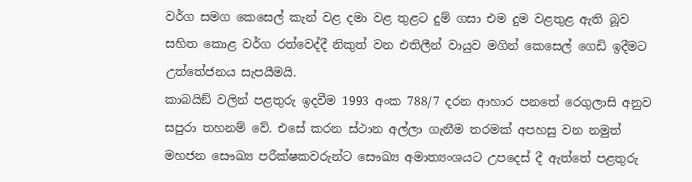වර්ග සමග කෙසෙල් කැන් වළ දමා වළ තුළට දුම් ගසා එම දුම වළතුළ ඇති බූව සහිත කොළ වර්ග රත්වෙද්දී නිකුත් වන එතිලීන් වායුව මගින් කෙසෙල් ගෙඩි ඉදීමට උත්තේජනය සැපයීමයි.
කාබයිඞ් වලින් පළතුරු ඉදවීම 1993 අංක 788/7 දරන ආහාර පනතේ රෙගුලාසි අනුව සපුරා තහනම් වේ. එසේ කරන ස්ථාන අල්ලා ගැනීම තරමක් අපහසු වන නමුත් මහජන සෞඛ්‍ය පරීක්ෂකවරුන්ට සෞඛ්‍ය අමාත්‍යංශයට උපදෙස් දී ඇත්තේ පළතුරු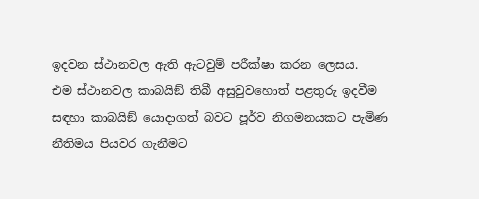ඉදවන ස්ථානවල ඇති ඇටවුම් පරීක්ෂා කරන ලෙසය.
එම ස්ථානවල කාබයිඞ් තිබී අසුවුවහොත් පළතුරු ඉදවීම සඳහා කාබයිඞ් යොදාගත් බවට පූර්ව නිගමනයකට පැමිණ නීතිමය පියවර ගැනීමට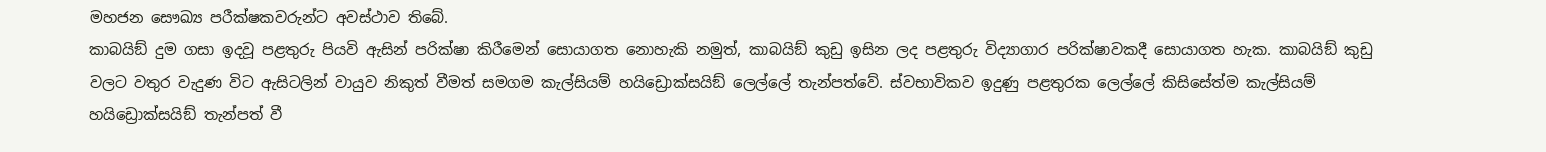මහජන සෞඛ්‍ය පරීක්ෂකවරුන්ට අවස්ථාව තිබේ.
කාබයිඞ් දුම ගසා ඉදවූ පළතුරු පියවි ඇසින් පරික්ෂා කිරීමෙන් සොයාගත නොහැකි නමුත්, කාබයිඞ් කුඩු ඉසින ලද පළතුරු විද්‍යාගාර පරික්ෂාවකදී සොයාගත හැක. කාබයිඞ් කුඩු වලට වතුර වැදුණ විට ඇසිටලින් වායුව නිකුත් වීමත් සමගම කැල්සියම් හයිඩ්‍රොක්සයිඞ් ලෙල්ලේ තැන්පත්වේ. ස්වභාවිකව ඉදුණු පළතුරක ලෙල්ලේ කිසිසේත්ම කැල්සියම් හයිඩ්‍රොක්සයිඞ් තැන්පත් වී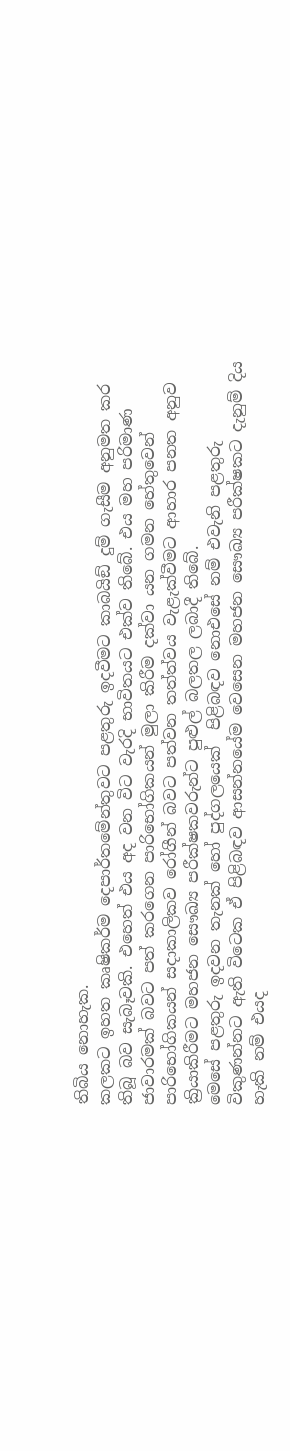තිබිය නොහැක.
කලකට ඉහත කෘෂිකර්ම දෙපාර්තමේන්තුවට පළතුරු ඉදවීමට කාබයිඞ් දුම් ගැසීම අනුමත කර තිබූ බව සැබෑවකි. එහෙත් එය අද වන විට වැරදි භාවිතයට එක්ව තිබේ. එය මහ පරිමාණ ජාවාරමක් බවට පත් කරගෙන පාරිභෝගිකයන් මුලා කිරීම දක්වා යන ගමන හේතුවෙන් පාරිභෝගිකයන් සදාකාලිකව රෝගීන් බවට පත්වන තත්ත්වය වැළැක්වීමට ආහාර පනත අනුව ක්‍රියාකිරීමට මහජන සෞඛ්‍ය පරීක්ෂකවරුන්ට පුළුල් බලතල ලබාදී තිබේ.
මෙසේ පළතුරු ඉදවන තැනක් හෝ පුද්ගලයෙක්  පිළිබඳව නොඑසේ නම් එවැනි පළතුරු විකුණන්නට ඇති විටෙක ඒ පිළිබඳව ආසන්නයේම වෙසෙන මහජන සෞඛ්‍ය පරීක්ෂකට දැනුම් දිය හැකි නම් එයද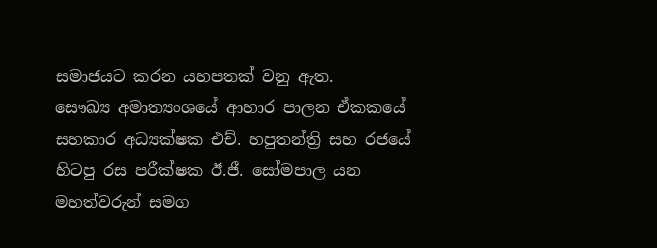සමාජයට කරන යහපතක් වනු ඇත.
සෞඛ්‍ය අමාත්‍යංශයේ ආහාර පාලන ඒකකයේ සහකාර අධ්‍යක්ෂක එච්. හපුතන්ත්‍රි සහ රජයේ හිටපු රස පරීක්ෂක ඊ.ජී. සෝමපාල යන මහත්වරුන් සමග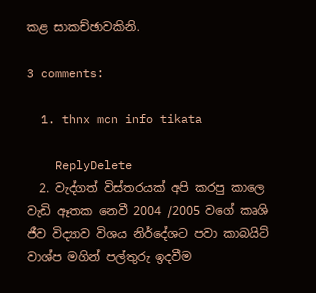කළ සාකච්ඡාවකිනි.

3 comments:

  1. thnx mcn info tikata

    ReplyDelete
  2. වැද්ගත් විස්තරයක් අපි කරපු කාලෙ වැඩි ඈතක නෙවී 2004 /2005 වගේ කෘශි ජීව විද්‍යාව විශය නිර්දේශට පවා කාබයිට් වාශ්ප මගින් පල්තුරු ඉදවීම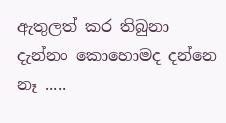ඇතුලත් කර තිබුනා දැන්නං කොහොමද දන්නෙ නෑ .....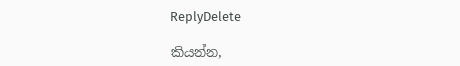ReplyDelete

කියන්න,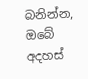බනින්න, ඔබේ අදහස්